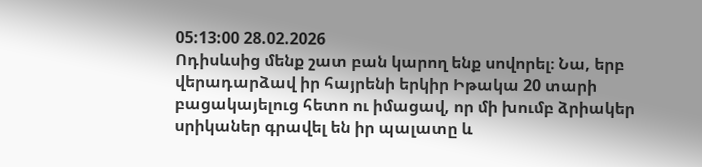05:13:00 28.02.2026
Ոդիսևսից մենք շատ բան կարող ենք սովորել։ Նա, երբ վերադարձավ իր հայրենի երկիր Իթակա 20 տարի բացակայելուց հետո ու իմացավ, որ մի խումբ ձրիակեր սրիկաներ գրավել են իր պալատը և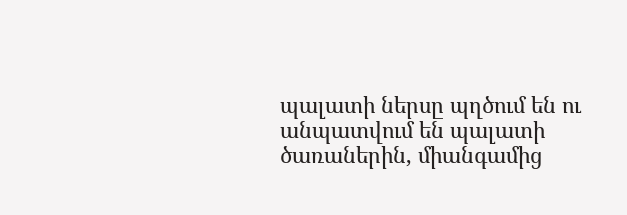պալատի ներսը պղծում են ու անպատվում են պալատի ծառաներին, միանգամից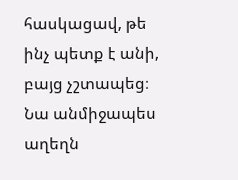հասկացավ, թե ինչ պետք է անի, բայց չշտապեց։ Նա անմիջապես աղեղն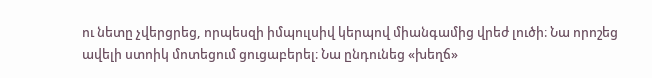ու նետը չվերցրեց, որպեսզի իմպուլսիվ կերպով միանգամից վրեժ լուծի։ Նա որոշեց ավելի ստոիկ մոտեցում ցուցաբերել։ Նա ընդունեց «խեղճ»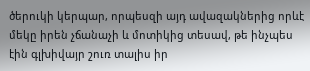ծերուկի կերպար, որպեսզի այդ ավազակներից որևէ մեկը իրեն չճանաչի և մոտիկից տեսավ, թե ինչպես էին գլխիվայր շուռ տալիս իր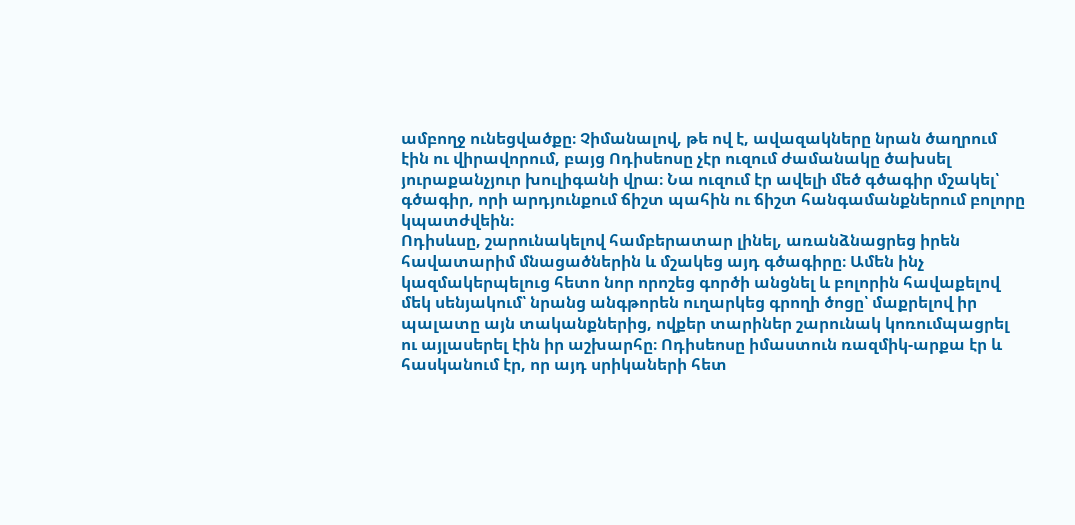ամբողջ ունեցվածքը։ Չիմանալով, թե ով է, ավազակները նրան ծաղրում էին ու վիրավորում, բայց Ոդիսեոսը չէր ուզում ժամանակը ծախսել յուրաքանչյուր խուլիգանի վրա։ Նա ուզում էր ավելի մեծ գծագիր մշակել՝ գծագիր, որի արդյունքում ճիշտ պահին ու ճիշտ հանգամանքներում բոլորը կպատժվեին։
Ոդիսևսը, շարունակելով համբերատար լինել, առանձնացրեց իրեն հավատարիմ մնացածներին և մշակեց այդ գծագիրը։ Ամեն ինչ կազմակերպելուց հետո նոր որոշեց գործի անցնել և բոլորին հավաքելով մեկ սենյակում՝ նրանց անգթորեն ուղարկեց գրողի ծոցը՝ մաքրելով իր պալատը այն տականքներից, ովքեր տարիներ շարունակ կոռումպացրել ու այլասերել էին իր աշխարհը։ Ոդիսեոսը իմաստուն ռազմիկ-արքա էր և հասկանում էր, որ այդ սրիկաների հետ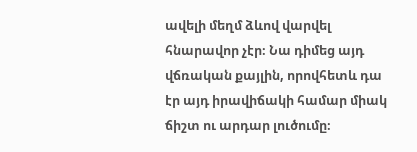ավելի մեղմ ձևով վարվել հնարավոր չէր։ Նա դիմեց այդ վճռական քայլին, որովհետև դա էր այդ իրավիճակի համար միակ ճիշտ ու արդար լուծումը։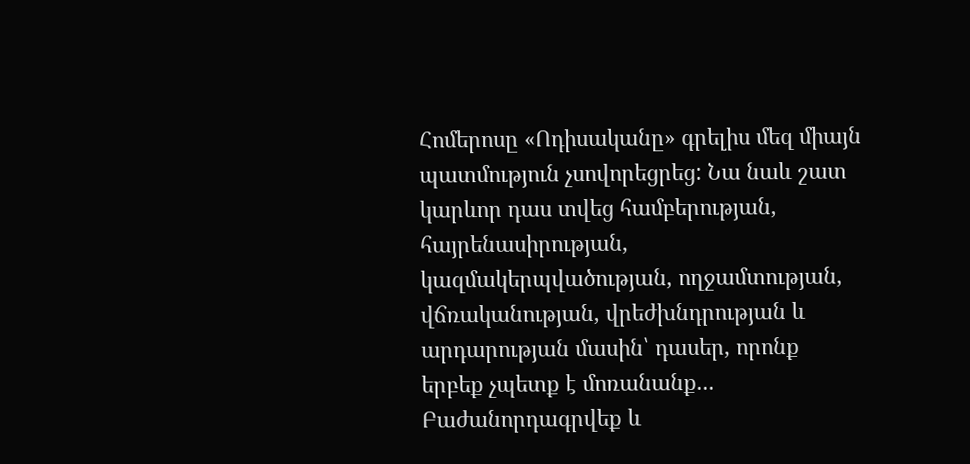Հոմերոսը «Ոդիսականը» գրելիս մեզ միայն պատմություն չսովորեցրեց: Նա նաև շատ կարևոր դաս տվեց համբերության, հայրենասիրության, կազմակերպվածության, ողջամտության, վճռականության, վրեժխնդրության և արդարության մասին՝ դասեր, որոնք երբեք չպետք է մոռանանք...
Բաժանորդագրվեք և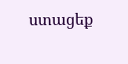ստացեք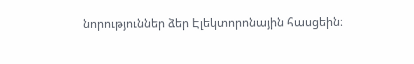նորություններ ձեր Էլեկտորոնային հասցեին։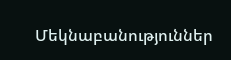Մեկնաբանություններ